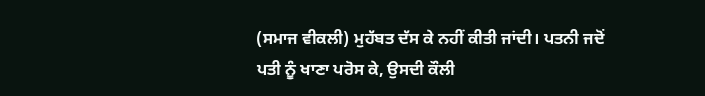(ਸਮਾਜ ਵੀਕਲੀ) ਮੁਹੱਬਤ ਦੱਸ ਕੇ ਨਹੀਂ ਕੀਤੀ ਜਾਂਦੀ। ਪਤਨੀ ਜਦੋਂ ਪਤੀ ਨੂੰ ਖਾਣਾ ਪਰੋਸ ਕੇ, ਉਸਦੀ ਕੌਲੀ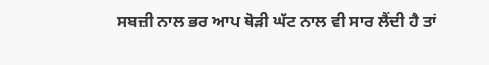ਸਬਜ਼ੀ ਨਾਲ ਭਰ ਆਪ ਥੋੜੀ ਘੱਟ ਨਾਲ ਵੀ ਸਾਰ ਲੈਂਦੀ ਹੈ ਤਾਂ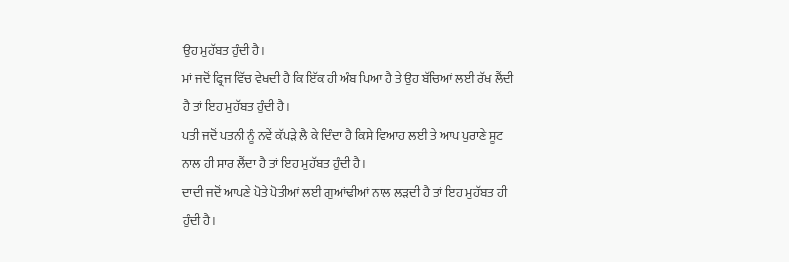ਉਹ ਮੁਹੱਬਤ ਹੁੰਦੀ ਹੈ।
ਮਾਂ ਜਦੋਂ ਫ੍ਰਿਜ ਵਿੱਚ ਵੇਖਦੀ ਹੈ ਕਿ ਇੱਕ ਹੀ ਅੰਬ ਪਿਆ ਹੈ ਤੇ ਉਹ ਬੱਚਿਆਂ ਲਈ ਰੱਖ ਲੈਂਦੀ ਹੈ ਤਾਂ ਇਹ ਮੁਹੱਬਤ ਹੁੰਦੀ ਹੈ।
ਪਤੀ ਜਦੋਂ ਪਤਨੀ ਨੂੰ ਨਵੇਂ ਕੱਪੜੇ ਲੈ ਕੇ ਦਿੰਦਾ ਹੈ ਕਿਸੇ ਵਿਆਹ ਲਈ ਤੇ ਆਪ ਪੁਰਾਣੇ ਸੂਟ ਨਾਲ ਹੀ ਸਾਰ ਲੈਂਦਾ ਹੈ ਤਾਂ ਇਹ ਮੁਹੱਬਤ ਹੁੰਦੀ ਹੈ।
ਦਾਦੀ ਜਦੋਂ ਆਪਣੇ ਪੋਤੇ ਪੋਤੀਆਂ ਲਈ ਗੁਆਂਢੀਆਂ ਨਾਲ ਲੜਦੀ ਹੈ ਤਾਂ ਇਹ ਮੁਹੱਬਤ ਹੀ ਹੁੰਦੀ ਹੈ।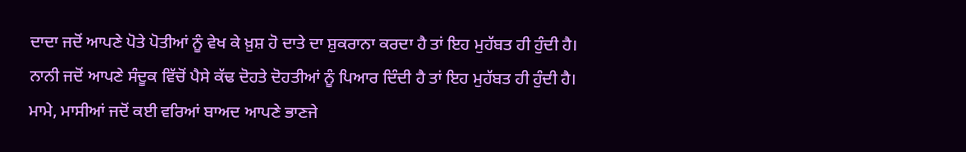ਦਾਦਾ ਜਦੋਂ ਆਪਣੇ ਪੋਤੇ ਪੋਤੀਆਂ ਨੂੰ ਵੇਖ ਕੇ ਖ਼ੁਸ਼ ਹੋ ਦਾਤੇ ਦਾ ਸ਼ੁਕਰਾਨਾ ਕਰਦਾ ਹੈ ਤਾਂ ਇਹ ਮੁਹੱਬਤ ਹੀ ਹੁੰਦੀ ਹੈ।
ਨਾਨੀ ਜਦੋਂ ਆਪਣੇ ਸੰਦੂਕ ਵਿੱਚੋਂ ਪੈਸੇ ਕੱਢ ਦੋਹਤੇ ਦੋਹਤੀਆਂ ਨੂੰ ਪਿਆਰ ਦਿੰਦੀ ਹੈ ਤਾਂ ਇਹ ਮੁਹੱਬਤ ਹੀ ਹੁੰਦੀ ਹੈ।
ਮਾਮੇ, ਮਾਸੀਆਂ ਜਦੋਂ ਕਈ ਵਰਿਆਂ ਬਾਅਦ ਆਪਣੇ ਭਾਣਜੇ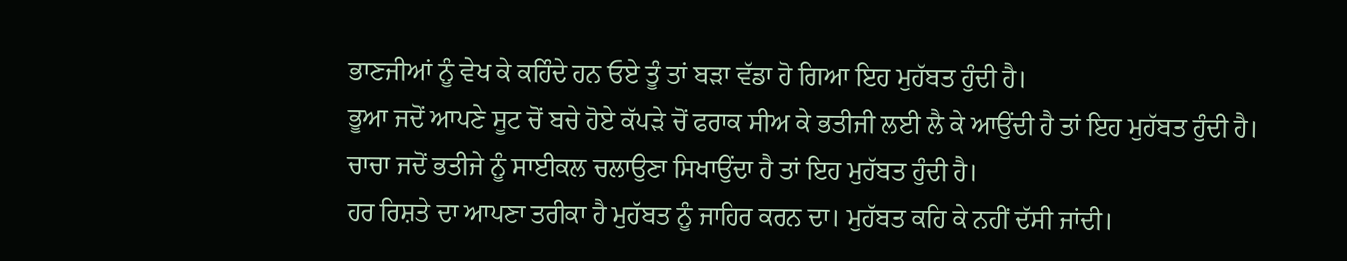ਭਾਣਜੀਆਂ ਨੂੰ ਵੇਖ ਕੇ ਕਹਿੰਦੇ ਹਨ ਓਏ ਤੂੰ ਤਾਂ ਬੜਾ ਵੱਡਾ ਹੋ ਗਿਆ ਇਹ ਮੁਹੱਬਤ ਹੁੰਦੀ ਹੈ।
ਭੂਆ ਜਦੋਂ ਆਪਣੇ ਸੂਟ ਚੋਂ ਬਚੇ ਹੋਏ ਕੱਪੜੇ ਚੋਂ ਫਰਾਕ ਸੀਅ ਕੇ ਭਤੀਜੀ ਲਈ ਲੈ ਕੇ ਆਉਂਦੀ ਹੈ ਤਾਂ ਇਹ ਮੁਹੱਬਤ ਹੁੰਦੀ ਹੈ।
ਚਾਚਾ ਜਦੋਂ ਭਤੀਜੇ ਨੂੰ ਸਾਈਕਲ ਚਲਾਉਣਾ ਸਿਖਾਉਂਦਾ ਹੈ ਤਾਂ ਇਹ ਮੁਹੱਬਤ ਹੁੰਦੀ ਹੈ।
ਹਰ ਰਿਸ਼ਤੇ ਦਾ ਆਪਣਾ ਤਰੀਕਾ ਹੈ ਮੁਹੱਬਤ ਨੂੰ ਜਾਹਿਰ ਕਰਨ ਦਾ। ਮੁਹੱਬਤ ਕਹਿ ਕੇ ਨਹੀਂ ਦੱਸੀ ਜਾਂਦੀ।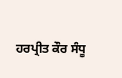ਹਰਪ੍ਰੀਤ ਕੌਰ ਸੰਧੂ